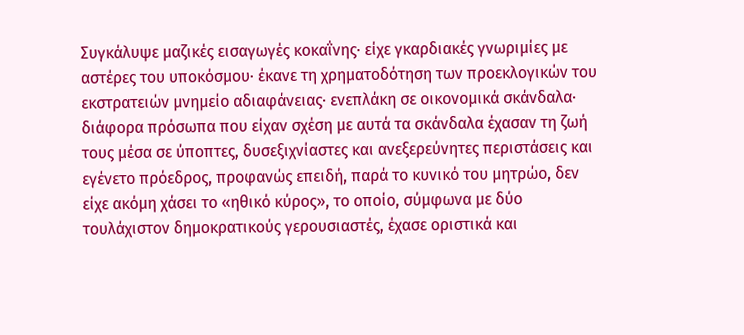Συγκάλυψε μαζικές εισαγωγές κοκαΐνης· είχε γκαρδιακές γνωριμίες με αστέρες του υποκόσμου· έκανε τη χρηματοδότηση των προεκλογικών του εκστρατειών μνημείο αδιαφάνειας· ενεπλάκη σε οικονομικά σκάνδαλα· διάφορα πρόσωπα που είχαν σχέση με αυτά τα σκάνδαλα έχασαν τη ζωή τους μέσα σε ύποπτες, δυσεξιχνίαστες και ανεξερεύνητες περιστάσεις και εγένετο πρόεδρος, προφανώς επειδή, παρά το κυνικό του μητρώο, δεν είχε ακόμη χάσει το «ηθικό κύρος», το οποίο, σύμφωνα με δύο τουλάχιστον δημοκρατικούς γερουσιαστές, έχασε οριστικά και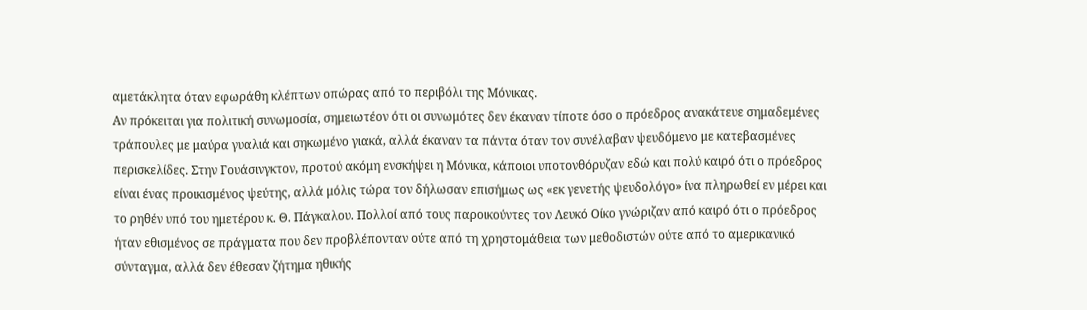αμετάκλητα όταν εφωράθη κλέπτων οπώρας από το περιβόλι της Μόνικας.
Αν πρόκειται για πολιτική συνωμοσία, σημειωτέον ότι οι συνωμότες δεν έκαναν τίποτε όσο ο πρόεδρος ανακάτευε σημαδεμένες τράπουλες με μαύρα γυαλιά και σηκωμένο γιακά, αλλά έκαναν τα πάντα όταν τον συνέλαβαν ψευδόμενο με κατεβασμένες περισκελίδες. Στην Γουάσινγκτον, προτού ακόμη ενσκήψει η Μόνικα, κάποιοι υποτονθόρυζαν εδώ και πολύ καιρό ότι ο πρόεδρος είναι ένας προικισμένος ψεύτης, αλλά μόλις τώρα τον δήλωσαν επισήμως ως «εκ γενετής ψευδολόγο» ίνα πληρωθεί εν μέρει και το ρηθέν υπό του ημετέρου κ. Θ. Πάγκαλου. Πολλοί από τους παροικούντες τον Λευκό Οίκο γνώριζαν από καιρό ότι ο πρόεδρος ήταν εθισμένος σε πράγματα που δεν προβλέπονταν ούτε από τη χρηστομάθεια των μεθοδιστών ούτε από το αμερικανικό σύνταγμα, αλλά δεν έθεσαν ζήτημα ηθικής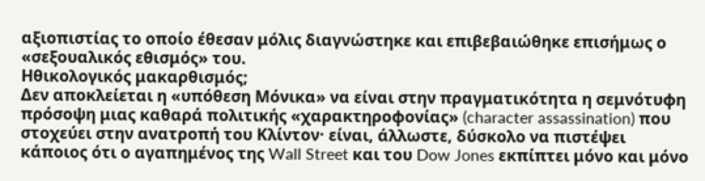αξιοπιστίας το οποίο έθεσαν μόλις διαγνώστηκε και επιβεβαιώθηκε επισήμως ο «σεξουαλικός εθισμός» του.
Ηθικολογικός μακαρθισμός;
Δεν αποκλείεται η «υπόθεση Μόνικα» να είναι στην πραγματικότητα η σεμνότυφη πρόσοψη μιας καθαρά πολιτικής «χαρακτηροφονίας» (character assassination) που στοχεύει στην ανατροπή του Κλίντον· είναι, άλλωστε, δύσκολο να πιστέψει κάποιος ότι ο αγαπημένος της Wall Street και του Dow Jones εκπίπτει μόνο και μόνο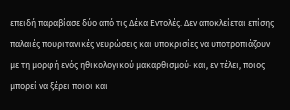επειδή παραβίασε δύο από τις Δέκα Εντολές. Δεν αποκλείεται επίσης παλαιές πουριτανικές νευρώσεις και υποκρισίες να υποτροπιάζουν με τη μορφή ενός ηθικολογικού μακαρθισμού· και, εν τέλει, ποιος μπορεί να ξέρει ποιοι και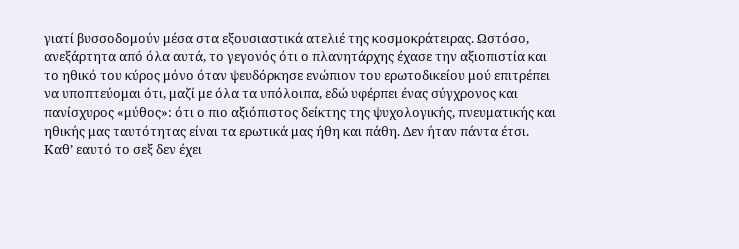γιατί βυσσοδομούν μέσα στα εξουσιαστικά ατελιέ της κοσμοκράτειρας. Ωστόσο, ανεξάρτητα από όλα αυτά, το γεγονός ότι ο πλανητάρχης έχασε την αξιοπιστία και το ηθικό του κύρος μόνο όταν ψευδόρκησε ενώπιον του ερωτοδικείου μού επιτρέπει να υποπτεύομαι ότι, μαζί με όλα τα υπόλοιπα, εδώ υφέρπει ένας σύγχρονος και πανίσχυρος «μύθος»: ότι ο πιο αξιόπιστος δείκτης της ψυχολογικής, πνευματικής και ηθικής μας ταυτότητας είναι τα ερωτικά μας ήθη και πάθη. Δεν ήταν πάντα έτσι.
Καθ’ εαυτό το σεξ δεν έχει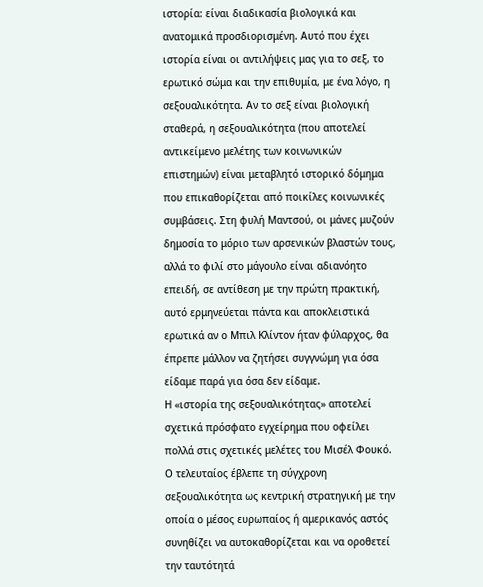ιστορία: είναι διαδικασία βιολογικά και ανατομικά προσδιορισμένη. Αυτό που έχει ιστορία είναι οι αντιλήψεις μας για το σεξ, το ερωτικό σώμα και την επιθυμία, με ένα λόγο, η σεξουαλικότητα. Αν το σεξ είναι βιολογική σταθερά, η σεξουαλικότητα (που αποτελεί αντικείμενο μελέτης των κοινωνικών επιστημών) είναι μεταβλητό ιστορικό δόμημα που επικαθορίζεται από ποικίλες κοινωνικές συμβάσεις. Στη φυλή Μαντσού, οι μάνες μυζούν δημοσία το μόριο των αρσενικών βλαστών τους, αλλά το φιλί στο μάγουλο είναι αδιανόητο επειδή, σε αντίθεση με την πρώτη πρακτική, αυτό ερμηνεύεται πάντα και αποκλειστικά ερωτικά αν ο Μπιλ Κλίντον ήταν φύλαρχος, θα έπρεπε μάλλον να ζητήσει συγγνώμη για όσα είδαμε παρά για όσα δεν είδαμε.
Η «ιστορία της σεξουαλικότητας» αποτελεί σχετικά πρόσφατο εγχείρημα που οφείλει πολλά στις σχετικές μελέτες του Μισέλ Φουκό. Ο τελευταίος έβλεπε τη σύγχρονη σεξουαλικότητα ως κεντρική στρατηγική με την οποία ο μέσος ευρωπαίος ή αμερικανός αστός συνηθίζει να αυτοκαθορίζεται και να οροθετεί την ταυτότητά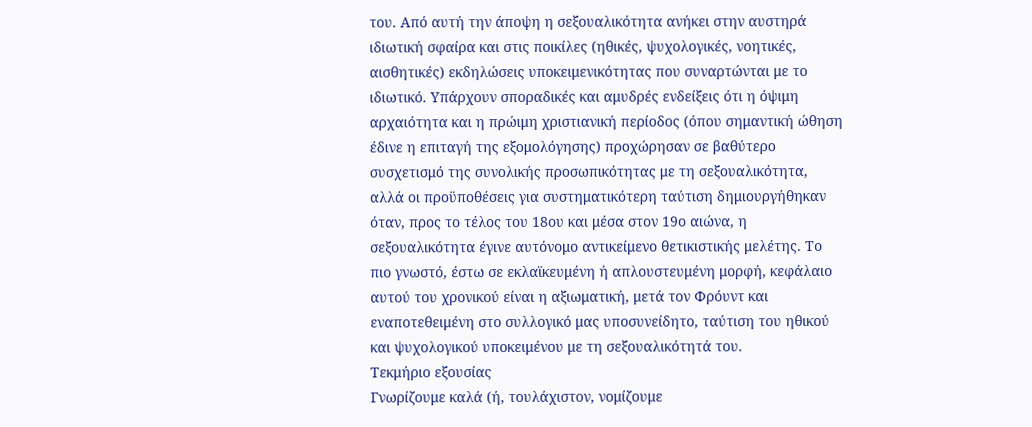του. Από αυτή την άποψη η σεξουαλικότητα ανήκει στην αυστηρά ιδιωτική σφαίρα και στις ποικίλες (ηθικές, ψυχολογικές, νοητικές, αισθητικές) εκδηλώσεις υποκειμενικότητας που συναρτώνται με το ιδιωτικό. Υπάρχουν σποραδικές και αμυδρές ενδείξεις ότι η όψιμη αρχαιότητα και η πρώιμη χριστιανική περίοδος (όπου σημαντική ώθηση έδινε η επιταγή της εξομολόγησης) προχώρησαν σε βαθύτερο συσχετισμό της συνολικής προσωπικότητας με τη σεξουαλικότητα, αλλά οι προϋποθέσεις για συστηματικότερη ταύτιση δημιουργήθηκαν όταν, προς το τέλος του 18ου και μέσα στον 19ο αιώνα, η σεξουαλικότητα έγινε αυτόνομο αντικείμενο θετικιστικής μελέτης. Το πιο γνωστό, έστω σε εκλαϊκευμένη ή απλουστευμένη μορφή, κεφάλαιο αυτού του χρονικού είναι η αξιωματική, μετά τον Φρόυντ και εναποτεθειμένη στο συλλογικό μας υποσυνείδητο, ταύτιση του ηθικού και ψυχολογικού υποκειμένου με τη σεξουαλικότητά του.
Τεκμήριο εξουσίας
Γνωρίζουμε καλά (ή, τουλάχιστον, νομίζουμε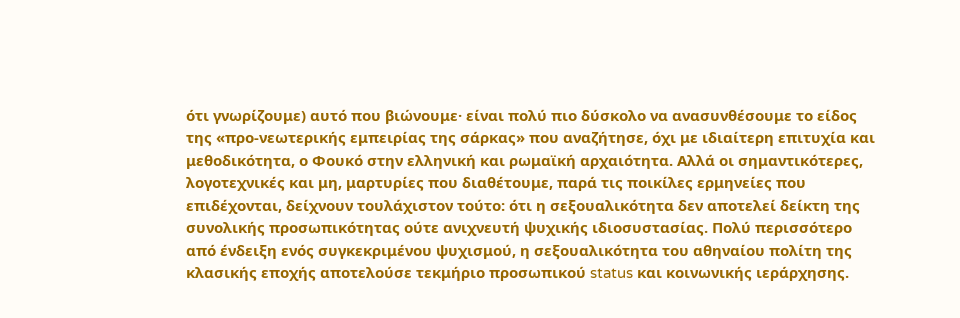ότι γνωρίζουμε) αυτό που βιώνουμε· είναι πολύ πιο δύσκολο να ανασυνθέσουμε το είδος της «προ-νεωτερικής εμπειρίας της σάρκας» που αναζήτησε, όχι με ιδιαίτερη επιτυχία και μεθοδικότητα, ο Φουκό στην ελληνική και ρωμαϊκή αρχαιότητα. Αλλά οι σημαντικότερες, λογοτεχνικές και μη, μαρτυρίες που διαθέτουμε, παρά τις ποικίλες ερμηνείες που επιδέχονται, δείχνουν τουλάχιστον τούτο: ότι η σεξουαλικότητα δεν αποτελεί δείκτη της συνολικής προσωπικότητας ούτε ανιχνευτή ψυχικής ιδιοσυστασίας. Πολύ περισσότερο από ένδειξη ενός συγκεκριμένου ψυχισμού, η σεξουαλικότητα του αθηναίου πολίτη της κλασικής εποχής αποτελούσε τεκμήριο προσωπικού status και κοινωνικής ιεράρχησης.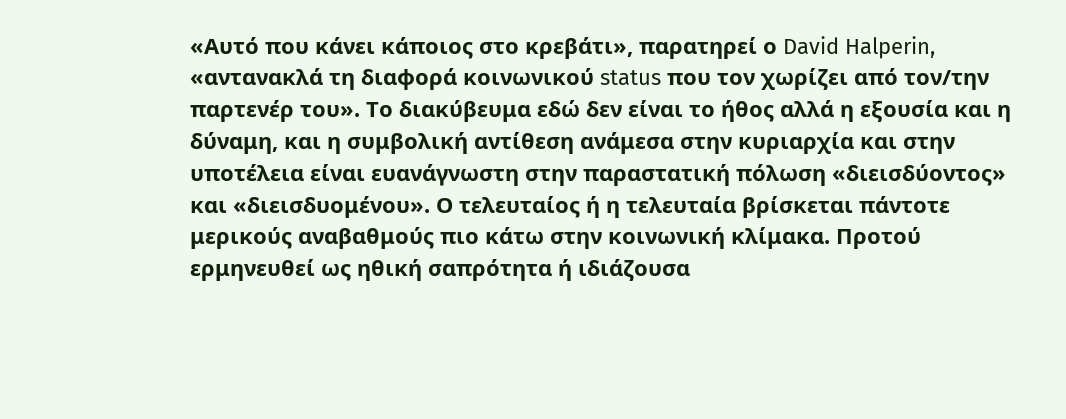«Αυτό που κάνει κάποιος στο κρεβάτι», παρατηρεί ο David Halperin, «αντανακλά τη διαφορά κοινωνικού status που τον χωρίζει από τον/την παρτενέρ του». Το διακύβευμα εδώ δεν είναι το ήθος αλλά η εξουσία και η δύναμη, και η συμβολική αντίθεση ανάμεσα στην κυριαρχία και στην υποτέλεια είναι ευανάγνωστη στην παραστατική πόλωση «διεισδύοντος» και «διεισδυομένου». Ο τελευταίος ή η τελευταία βρίσκεται πάντοτε μερικούς αναβαθμούς πιο κάτω στην κοινωνική κλίμακα. Προτού ερμηνευθεί ως ηθική σαπρότητα ή ιδιάζουσα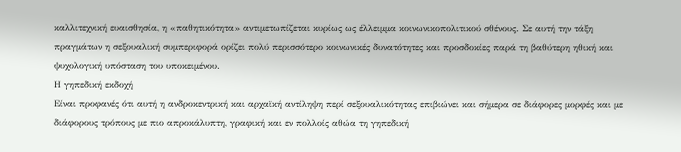καλλιτεχνική ευαισθησία, η «παθητικότητα» αντιμετωπίζεται κυρίως ως έλλειμμα κοινωνικοπολιτικού σθένους. Σε αυτή την τάξη πραγμάτων η σεξουαλική συμπεριφορά ορίζει πολύ περισσότερο κοινωνικές δυνατότητες και προσδοκίες παρά τη βαθύτερη ηθική και ψυχολογική υπόσταση του υποκειμένου.
Η γηπεδική εκδοχή
Είναι προφανές ότι αυτή η ανδροκεντρική και αρχαϊκή αντίληψη περί σεξουαλικότητας επιβιώνει και σήμερα σε διάφορες μορφές και με διάφορους τρόπους με πιο απροκάλυπτη, γραφική και εν πολλοίς αθώα τη γηπεδική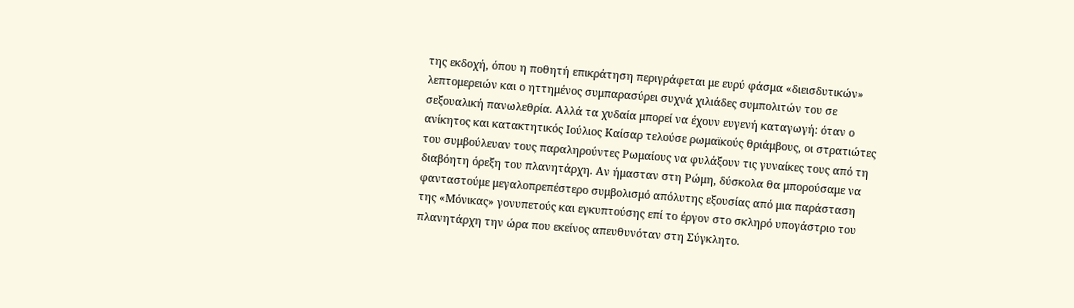της εκδοχή, όπου η ποθητή επικράτηση περιγράφεται με ευρύ φάσμα «διεισδυτικών» λεπτομερειών και ο ηττημένος συμπαρασύρει συχνά χιλιάδες συμπολιτών του σε σεξουαλική πανωλεθρία. Αλλά τα χυδαία μπορεί να έχουν ευγενή καταγωγή: όταν ο ανίκητος και κατακτητικός Ιούλιος Καίσαρ τελούσε ρωμαϊκούς θριάμβους, οι στρατιώτες του συμβούλευαν τους παραληρούντες Ρωμαίους να φυλάξουν τις γυναίκες τους από τη διαβόητη όρεξη του πλανητάρχη. Αν ήμασταν στη Ρώμη, δύσκολα θα μπορούσαμε να φανταστούμε μεγαλοπρεπέστερο συμβολισμό απόλυτης εξουσίας από μια παράσταση της «Μόνικας» γονυπετούς και εγκυπτούσης επί το έργον στο σκληρό υπογάστριο του πλανητάρχη την ώρα που εκείνος απευθυνόταν στη Σύγκλητο.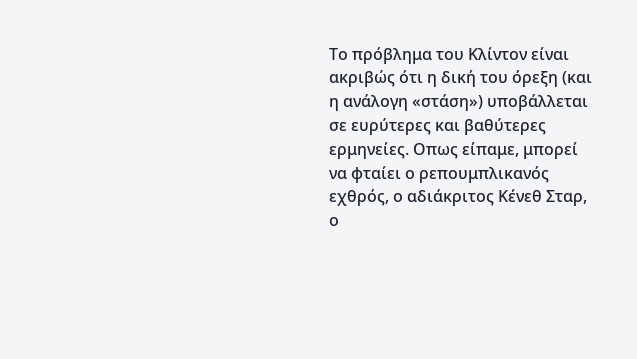Το πρόβλημα του Κλίντον είναι ακριβώς ότι η δική του όρεξη (και η ανάλογη «στάση») υποβάλλεται σε ευρύτερες και βαθύτερες ερμηνείες. Οπως είπαμε, μπορεί να φταίει ο ρεπουμπλικανός εχθρός, ο αδιάκριτος Κένεθ Σταρ, ο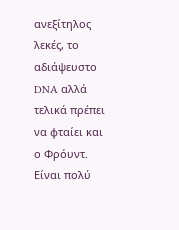ανεξίτηλος λεκές, το αδιάψευστο DNA αλλά τελικά πρέπει να φταίει και ο Φρόυντ. Είναι πολύ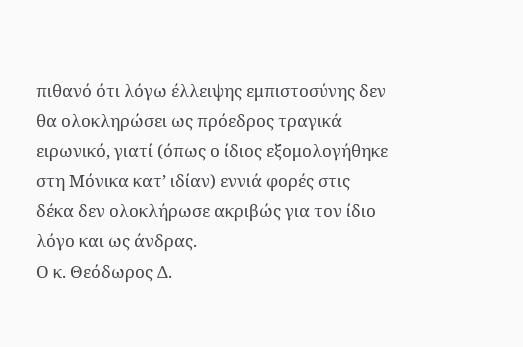πιθανό ότι λόγω έλλειψης εμπιστοσύνης δεν θα ολοκληρώσει ως πρόεδρος τραγικά ειρωνικό, γιατί (όπως ο ίδιος εξομολογήθηκε στη Μόνικα κατ’ ιδίαν) εννιά φορές στις δέκα δεν ολοκλήρωσε ακριβώς για τον ίδιο λόγο και ως άνδρας.
Ο κ. Θεόδωρος Δ.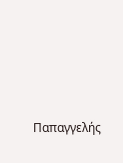Παπαγγελής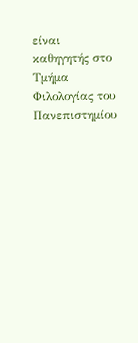είναι καθηγητής στο Τμήμα Φιλολογίας του Πανεπιστημίου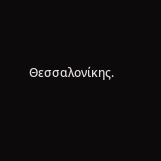Θεσσαλονίκης.